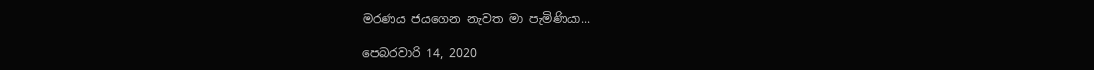මරණය ජයගෙන නැවත මා පැමිණියා...

පෙබරවාරි 14, 2020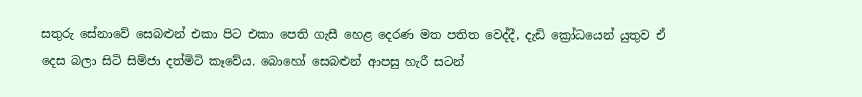සතුරු සේනාවේ සෙබළුන් එකා පිට එකා පෙති ගැසී හෙළ දෙරණ මත පතිත වෙද්දී, දැඩි ක්‍රෝධයෙන් යුතුව ඒ දෙස බලා සිටි සිම්ජා දත්මිටි කෑවේය. බොහෝ සෙබළුන් ආපසු හැරී සටන්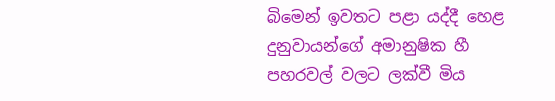බිමෙන් ඉවතට පළා යද්දී හෙළ දුනුවායන්ගේ අමානුෂික හී පහරවල් වලට ලක්වී මිය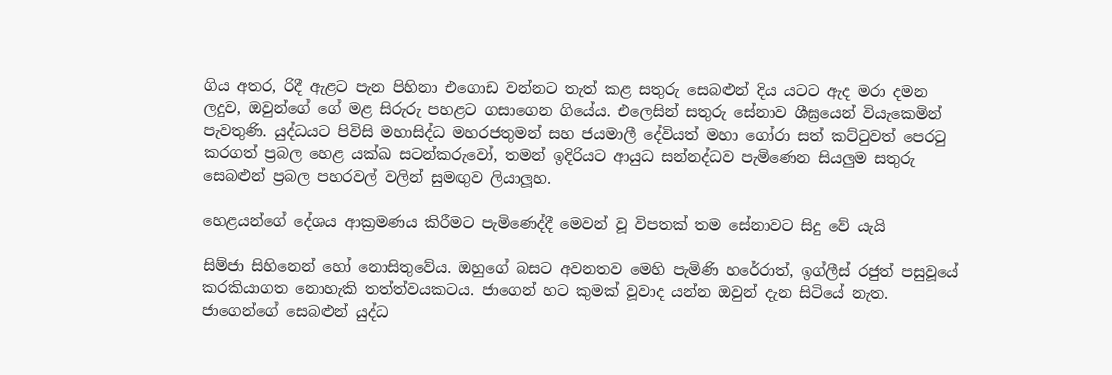ගිය අතර, රිදී ඇළට පැන පිහිනා එගොඩ වන්නට තැත් කළ සතුරු සෙබළුන් දිය යටට ඇද මරා දමන ලදුව, ඔවුන්ගේ ගේ මළ සිරුරු පහළට ගසාගෙන ගියේය. එලෙසින් සතුරු සේනාව ශීඝ්‍රයෙන් වියැකෙමින් පැවතුණි. යුද්ධයට පිවිසි මහාසිද්ධ මහරජතුමන් සහ ජයමාලී දේවියත් මහා ගෝරා සත් කට්ටුවත් පෙරටු කරගත් ප්‍රබල හෙළ යක්ඛ සටන්කරුවෝ, තමන් ඉදිරියට ආයුධ සන්නද්ධව පැමිණෙන සියලුම සතුරු සෙබළුන් ප්‍රබල පහරවල් වලින් සුමඟුව ලියාලූහ.

හෙළයන්ගේ දේශය ආක්‍රමණය කිරීමට පැමිණෙද්දී මෙවන් වූ විපතක් තම සේනාවට සිදු වේ යැයි

සිම්ජා සිහිනෙන් හෝ නොසිතුවේය. ඔහුගේ බසට අවනතව මෙහි පැමිණි හරේරාත්, ඉග්ලීස් රජුත් පසුවූයේ කරකියාගත නොහැකි තත්ත්වයකටය. ජාගෙන් හට කුමක් වූවාද යන්න ඔවුන් දැන සිටියේ නැත. ජාගෙන්ගේ සෙබළුන් යුද්ධ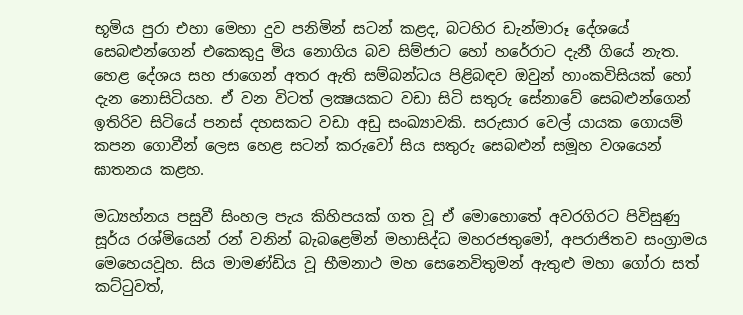භූමිය පුරා එහා මෙහා දුව පනිමින් සටන් කළද, බටහිර ඩැන්මාරූ දේශයේ සෙබළුන්ගෙන් එකෙකුදු මිය නොගිය බව සිම්ජාට හෝ හරේරාට දැනී ගියේ නැත. හෙළ දේශය සහ ජාගෙන් අතර ඇති සම්බන්ධය පිළිබඳව ඔවුන් හාංකවිසියක් හෝ දැන නොසිටියහ. ඒ වන විටත් ලක්‍ෂයකට වඩා සිටි සතුරු සේනාවේ සෙබළුන්ගෙන් ඉතිරිව සිටියේ පනස් දහසකට වඩා අඩු සංඛ්‍යාවකි. සරුසාර වෙල් යායක ගොයම් කපන ගොවීන් ලෙස හෙළ සටන් කරුවෝ සිය සතුරු සෙබළුන් සමූහ වශයෙන් ඝාතනය කළහ.

මධ්‍යහ්නය පසුවී සිංහල පැය කිහිපයක් ගත වූ ඒ මොහොතේ අවරගිරට පිවිසුණු සූර්ය රශ්මියෙන් රන් වනින් බැබළෙමින් මහාසිද්ධ මහරජතුමෝ, අපරාජිතව සංග්‍රාමය මෙහෙයවූහ. සිය මාමණ්ඩිය වූ භීමනාථ මහ සෙනෙවිතුමන් ඇතුළු මහා ගෝරා සත් කට්ටුවත්,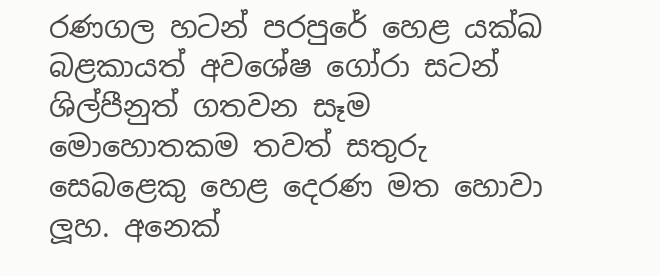රණගල හටන් පරපුරේ හෙළ යක්ඛ බළකායත් අවශේෂ ගෝරා සටන් ශිල්පීනුත් ගතවන සෑම මොහොතකම තවත් සතුරු සෙබළෙකු හෙළ දෙරණ මත හොවා ලූහ. අනෙක්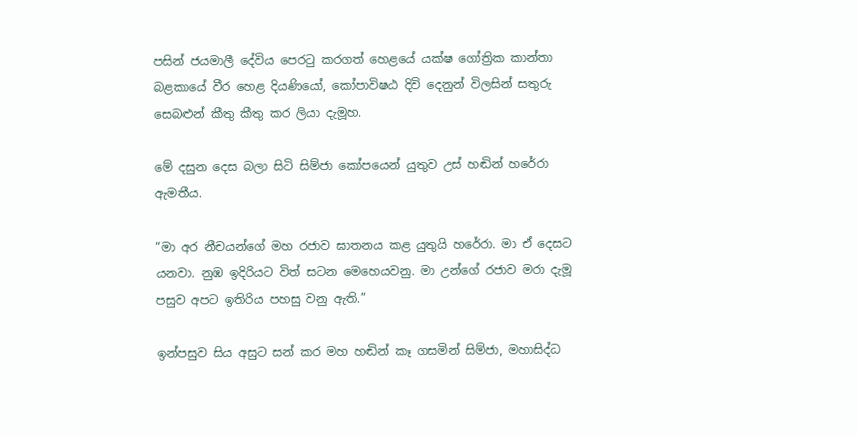පසින් ජයමාලී දේවිය පෙරටු කරගත් හෙළයේ යක්ෂ ගෝත්‍රික කාන්තා බළකායේ වීර හෙළ දියණියෝ, කෝපාවිෂඨ දිවි දෙනුන් විලසින් සතුරු සෙබළුන් කීතු කීතු කර ලියා දැමූහ.

මේ දසුන දෙස බලා සිටි සිම්ජා කෝපයෙන් යුතුව උස් හඬින් හරේරා ඇමතීය.

“මා අර නීචයන්ගේ මහ රජාව ඝාතනය කළ යුතුයි හරේරා. මා ඒ දෙසට යනවා. නුඹ ඉදිරියට විත් සටන මෙහෙයවනු. මා උන්ගේ රජාව මරා දැමූ පසුව අපට ඉතිරිය පහසු වනු ඇති.”

ඉන්පසුව සිය අසුට සන් කර මහ හඬින් කෑ ගසමින් සිම්ජා, මහාසිද්ධ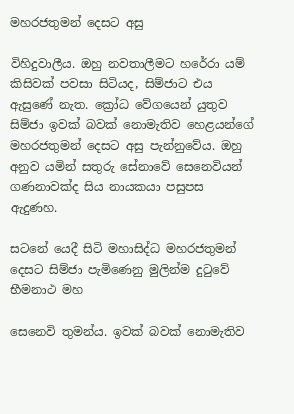මහරජතුමන් දෙසට අසු

විහිදුවාලීය. ඔහු නවතාලීමට හරේරා යම් කිසිවක් පවසා සිටියද, සිම්ජාට එය ඇසුණේ නැත. ක්‍රෝධ වේගයෙන් යුතුව සිම්ජා ඉවක් බවක් නොමැතිව හෙළයන්ගේ මහරජතුමන් දෙසට අසු පැන්නුවේය. ඔහු අනුව යමින් සතුරු සේනාවේ සෙනෙවියන් ගණනාවක්ද සිය නායකයා පසුපස ඇදුණහ.

සටනේ යෙදී සිටි මහාසිද්ධ මහරජතුමන් දෙසට සිම්ජා පැමිණෙනු මුලින්ම දුටුවේ භීමනාථ මහ

සෙනෙවි තුමන්ය. ඉවක් බවක් නොමැතිව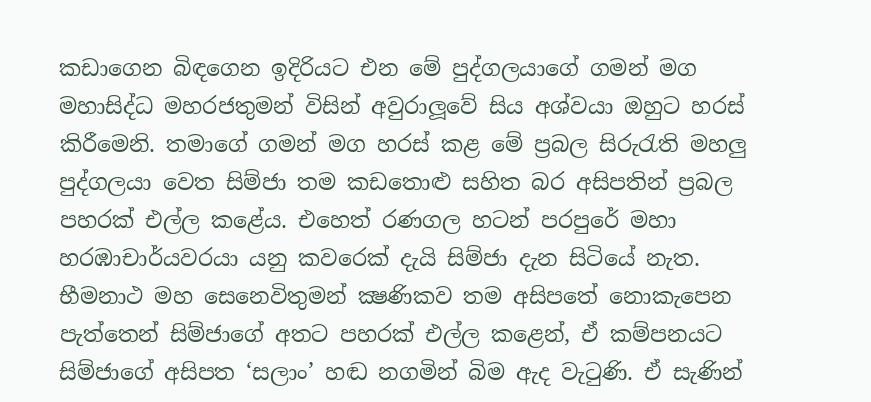කඩාගෙන බිඳගෙන ඉදිරියට එන මේ පුද්ගලයාගේ ගමන් මග මහාසිද්ධ මහරජතුමන් විසින් අවුරාලූවේ සිය අශ්වයා ඔහුට හරස් කිරීමෙනි. තමාගේ ගමන් මග හරස් කළ මේ ප්‍රබල සිරුරැති මහලු පුද්ගලයා වෙත සිම්ජා තම කඩතොළු සහිත බර අසිපතින් ප්‍රබල පහරක් එල්ල කළේය. එහෙත් රණගල හටන් පරපුරේ මහා හරඹාචාර්යවරයා යනු කවරෙක් දැයි සිම්ජා දැන සිටියේ නැත. භීමනාථ මහ සෙනෙවිතුමන් ක්‍ෂණිකව තම අසිපතේ නොකැපෙන පැත්තෙන් සිම්ජාගේ අතට පහරක් එල්ල කළෙන්, ඒ කම්පනයට සිම්ජාගේ අසිපත ‘සලාං’ හඬ නගමින් බිම ඇද වැටුණි. ඒ සැණින්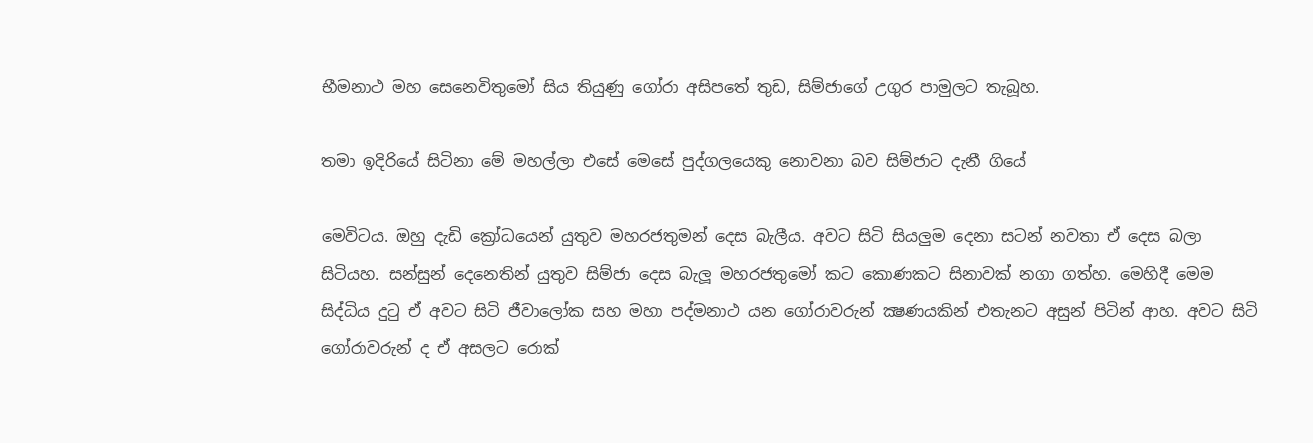භීමනාථ මහ සෙනෙවිතුමෝ සිය තියුණු ගෝරා අසිපතේ තුඩ, සිම්ජාගේ උගුර පාමුලට තැබූහ.

තමා ඉදිරියේ සිටිනා මේ මහල්ලා එසේ මෙසේ පුද්ගලයෙකු නොවනා බව සිම්ජාට දැනී ගියේ

මෙවිටය. ඔහු දැඩි ක්‍රෝධයෙන් යුතුව මහරජතුමන් දෙස බැලීය. අවට සිටි සියලුම දෙනා සටන් නවතා ඒ දෙස බලා සිටියහ. සන්සුන් දෙනෙතින් යුතුව සිම්ජා දෙස බැලූ මහරජතුමෝ කට කොණකට සිනාවක් නගා ගත්හ. මෙහිදී මෙම සිද්ධිය දුටු ඒ අවට සිටි ජීවාලෝක සහ මහා පද්මනාථ යන ගෝරාවරුන් ක්‍ෂණයකින් එතැනට අසුන් පිටින් ආහ. අවට සිටි ගෝරාවරුන් ද ඒ අසලට රොක්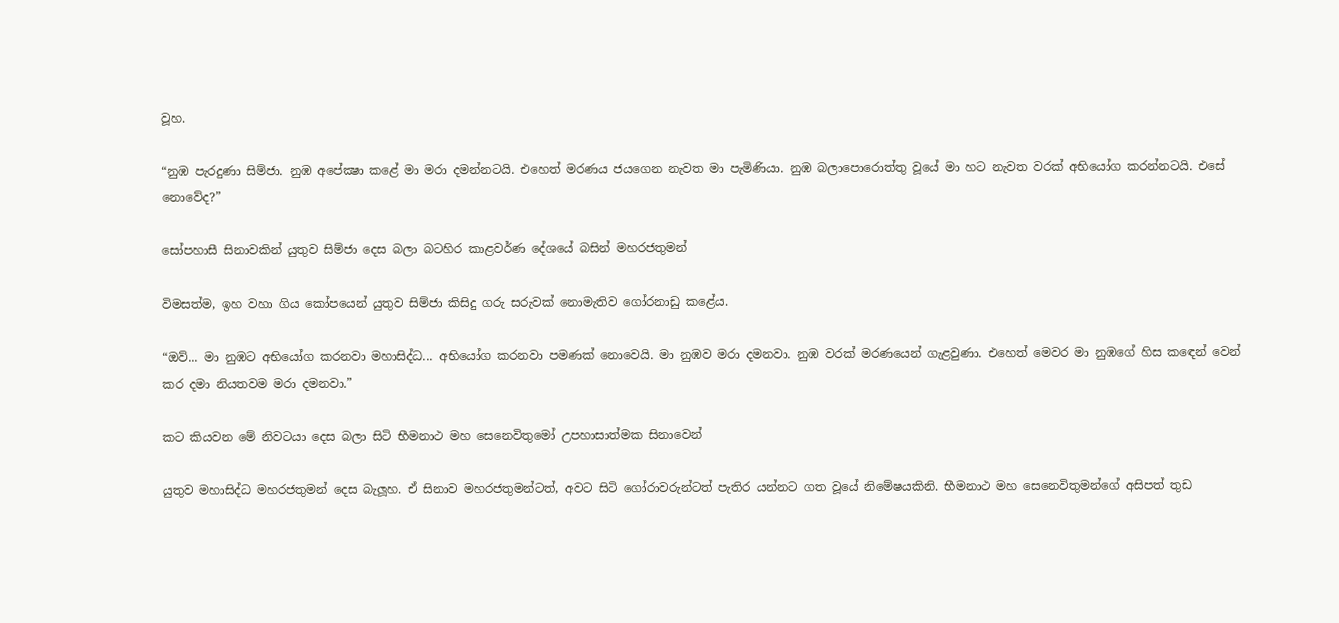වූහ.

“නුඹ පැරදුණා සිම්ජා. නුඹ අපේක්‍ෂා කළේ මා මරා දමන්නටයි. එහෙත් මරණය ජයගෙන නැවත මා පැමිණියා. නුඹ බලාපොරොත්තු වූයේ මා හට නැවත වරක් අභියෝග කරන්නටයි. එසේ නොවේද?”

සෝපහාසී සිනාවකින් යුතුව සිම්ජා දෙස බලා බටහිර කාළවර්ණ දේශයේ බසින් මහරජතුමන්

විමසත්ම, ඉහ වහා ගිය කෝපයෙන් යුතුව සිම්ජා කිසිදු ගරු සරුවක් නොමැතිව ගෝරනාඩු කළේය.

“ඔව්... මා නුඹට අභියෝග කරනවා මහාසිද්ධ... අභියෝග කරනවා පමණක් නොවෙයි. මා නුඹව මරා දමනවා. නුඹ වරක් මරණයෙන් ගැළවුණා. එහෙත් මෙවර මා නුඹගේ හිස කඳෙන් වෙන් කර දමා නියතවම මරා දමනවා.”

කට කියවන මේ නිවටයා දෙස බලා සිටි භීමනාථ මහ සෙනෙවිතුමෝ උපහාසාත්මක සිනාවෙන්

යුතුව මහාසිද්ධ මහරජතුමන් දෙස බැලූහ. ඒ සිනාව මහරජතුමන්ටත්, අවට සිටි ගෝරාවරුන්ටත් පැතිර යන්නට ගත වූයේ නිමේෂයකිනි. භීමනාථ මහ සෙනෙවිතුමන්ගේ අසිපත් තුඩ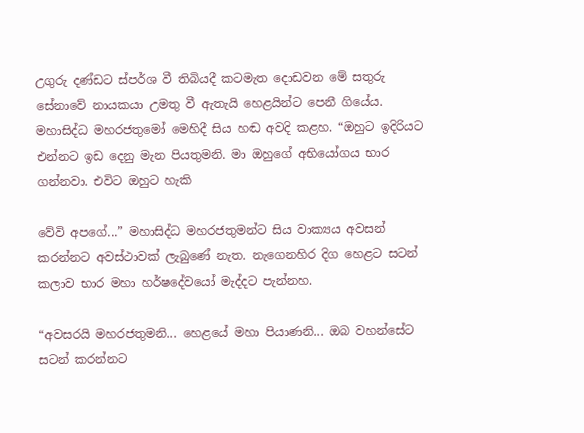උගුරු දණ්ඩට ස්පර්ශ වී තිබියදී කටමැත දොඩවන මේ සතුරු සේනාවේ නායකයා උමතු වී ඇතැයි හෙළයින්ට පෙනී ගියේය. මහාසිද්ධ මහරජතුමෝ මෙහිදී සිය හඬ අවදි කළහ. “ඔහුට ඉදිරියට එන්නට ඉඩ දෙනු මැන පියතුමනි. මා ඔහුගේ අභියෝගය භාර ගන්නවා. එවිට ඔහුට හැකි

වේවි අපගේ...” මහාසිද්ධ මහරජතුමන්ට සිය වාක්‍යය අවසන් කරන්නට අවස්ථාවක් ලැබුණේ නැත. නැගෙනහිර දිග හෙළට සටන් කලාව භාර මහා හර්ෂදේවයෝ මැද්දට පැන්නහ.

“අවසරයි මහරජතුමනි... හෙළයේ මහා පියාණනි... ඔබ වහන්සේට සටන් කරන්නට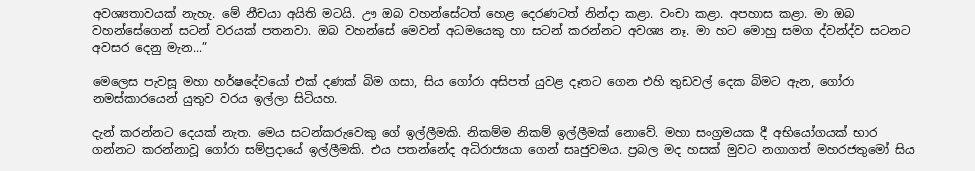අවශ්‍යතාවයක් නැහැ. මේ නීචයා අයිති මටයි. ඌ ඔබ වහන්සේටත් හෙළ දෙරණටත් නින්දා කළා. වංචා කළා. අපහාස කළා. මා ඔබ වහන්සේගෙන් සටන් වරයක් පතනවා. ඔබ වහන්සේ මෙවන් අධමයෙකු හා සටන් කරන්නට අවශ්‍ය නෑ. මා හට මොහු සමග ද්වන්ද්ව සටනට අවසර දෙනු මැන...”

මෙලෙස පැවසූ මහා හර්ෂදේවයෝ එක් දණක් බිම ගසා, සිය ගෝරා අසිපත් යුවළ දෑතට ගෙන එහි තුඩවල් දෙක බිමට ඇන, ගෝරා නමස්කාරයෙන් යුතුව වරය ඉල්ලා සිටියහ.

දැන් කරන්නට දෙයක් නැත. මෙය සටන්කරුවෙකු ගේ ඉල්ලීමකි. නිකම්ම නිකම් ඉල්ලීමක් නොවේ. මහා සංග්‍රමයක දී අභියෝගයක් භාර ගන්නට කරන්නාවූ ගෝරා සම්ප්‍රදායේ ඉල්ලීමකි. එය පතන්නේද අධිරාජ්‍යයා ගෙන් සෘජුවමය. ප්‍රබල මද හසක් මුවට නගාගත් මහරජතුමෝ සිය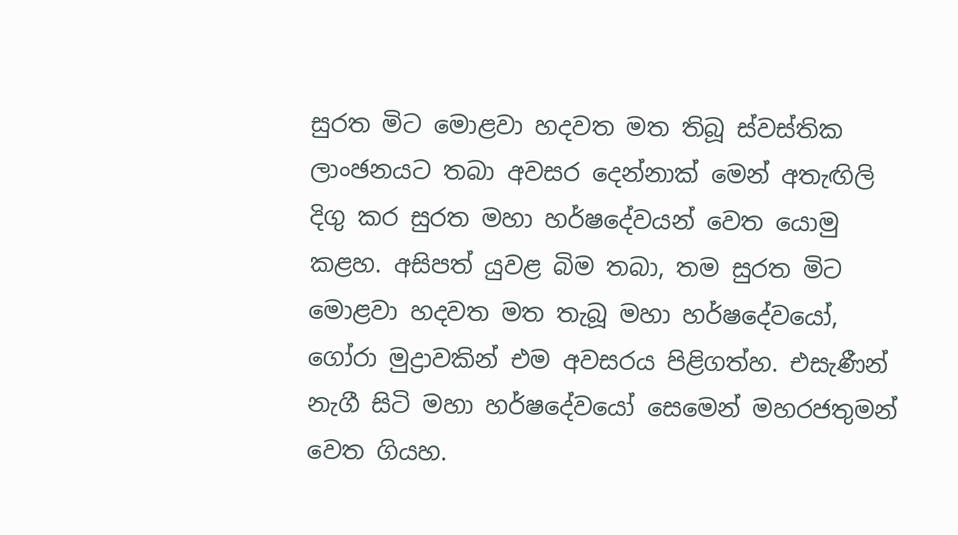සුරත මිට මොළවා හදවත මත තිබූ ස්වස්තික ලාංඡනයට තබා අවසර දෙන්නාක් මෙන් අතැඟිලි දිගු කර සුරත මහා හර්ෂදේවයන් වෙත යොමු කළහ. අසිපත් යුවළ බිම තබා, තම සුරත මිට මොළවා හදවත මත තැබූ මහා හර්ෂදේවයෝ, ගෝරා මුද්‍රාවකින් එම අවසරය පිළිගත්හ. එසැණීන් නැගී සිටි මහා හර්ෂදේවයෝ සෙමෙන් මහරජතුමන් වෙත ගියහ.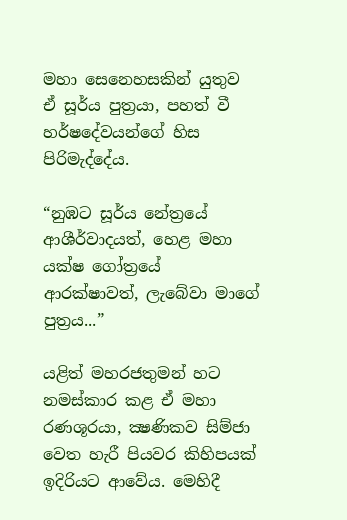මහා සෙනෙහසකින් යුතුව ඒ සූර්ය පුත්‍රයා, පහත් වී හර්ෂදේවයන්ගේ හිස පිරිමැද්දේය.

“නුඹට සූර්ය නේත්‍රයේ ආශීර්වාදයත්, හෙළ මහා යක්ෂ ගෝත්‍රයේ ආරක්ෂාවත්, ලැබේවා මාගේ පුත්‍රය...”

යළිත් මහරජතුමන් හට නමස්කාර කළ ඒ මහා රණශූරයා, ක්‍ෂණිකව සිම්ජා වෙත හැරී පියවර කිහිපයක් ඉදිරියට ආවේය. මෙහිදී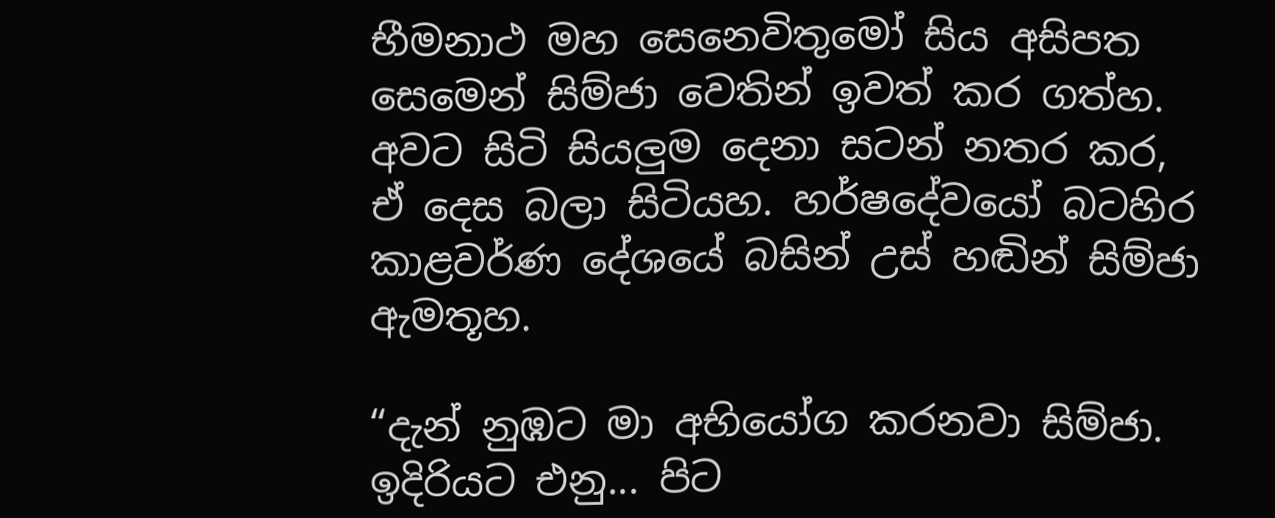භීමනාථ මහ සෙනෙවිතුමෝ සිය අසිපත සෙමෙන් සිම්ජා වෙතින් ඉවත් කර ගත්හ. අවට සිටි සියලුම දෙනා සටන් නතර කර, ඒ දෙස බලා සිටියහ. හර්ෂදේවයෝ බටහිර කාළවර්ණ දේශයේ බසින් උස් හඬින් සිම්ජා ඇමතූහ.

“දැන් නුඹට මා අභියෝග කරනවා සිම්ජා. ඉදිරියට එනු... පිට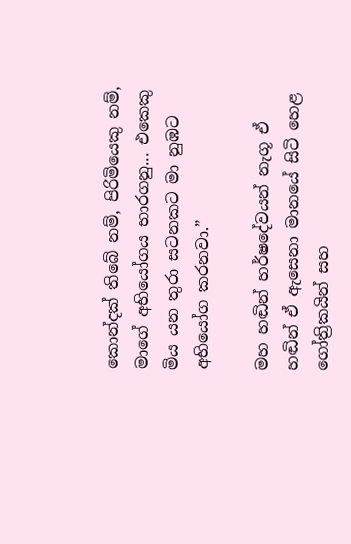කොන්දක් තිබේ නම්, පිරිමියෙකු නම්, මාගේ අභියෝගය භාරගනු... එකෙකු මිය යන තුරා සටනකට මා නුඹට අභියෝග කරනවා.”

මහ හඬින් හර්ෂදේවයන් නැගූ ඒ හඬින් ඒ ඇසෙනා මානයේ සිටි හෙළ ගෝත්‍රිකයින් සහ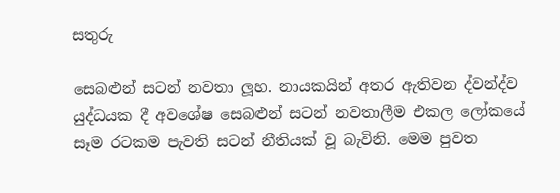සතුරු

සෙබළුන් සටන් නවතා ලූහ. නායකයින් අතර ඇතිවන ද්වන්ද්ව යුද්ධයක දී අවශේෂ සෙබළුන් සටන් නවතාලීම එකල ලෝකයේ සෑම රටකම පැවති සටන් නීතියක් වූ බැවිනි. මෙම පුවත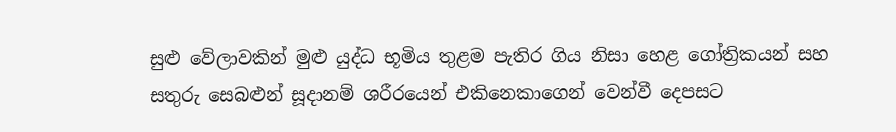සුළු වේලාවකින් මුළු යුද්ධ භූමිය තුළම පැතිර ගිය නිසා හෙළ ගෝත්‍රිකයන් සහ සතුරු සෙබළුන් සූදානම් ශරීරයෙන් එකිනෙකාගෙන් වෙන්වී දෙපසට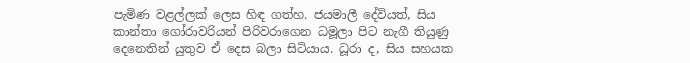පැමිණ වළල්ලක් ලෙස හිඳ ගත්හ. ජයමාලී දේවියත්, සිය කාන්තා ගෝරාවරියන් පිරිවරාගෙන ධමූලා පිට නැගී තියුණු දෙනෙතින් යුතුව ඒ දෙස බලා සිටියාය. ධූරා ද, සිය සහයක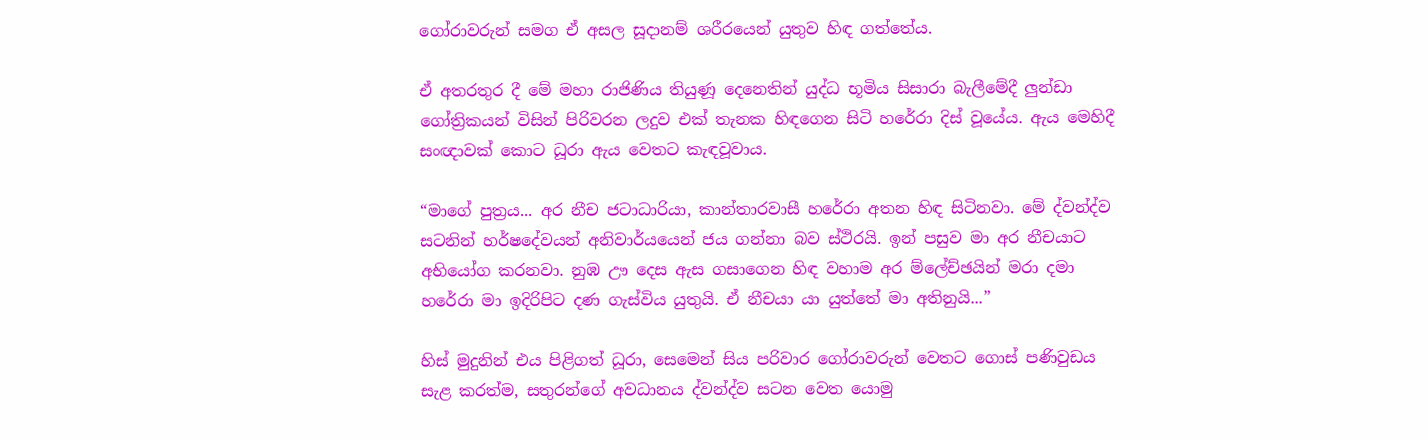ගෝරාවරුන් සමග ඒ අසල සූදානම් ශරීරයෙන් යුතුව හිඳ ගත්තේය.

ඒ අතරතුර දී මේ මහා රාජිණිය තියුණූ දෙනෙතින් යුද්ධ භූමිය සිසාරා බැලීමේදී ලුන්ඩා ගෝත්‍රිකයන් විසින් පිරිවරන ලදුව එක් තැනක හිඳගෙන සිටි හරේරා දිස් වූයේය. ඇය මෙහිදී සංඥාවක් කොට ධූරා ඇය වෙතට කැඳවූවාය.

“මාගේ පුත්‍රය... අර නීච ජටාධාරියා, කාන්තාරවාසී හරේරා අතන හිඳ සිටිනවා. මේ ද්වන්ද්ව සටනින් හර්ෂදේවයන් අනිවාර්යයෙන් ජය ගන්නා බව ස්ථිරයි. ඉන් පසුව මා අර නීචයාට අභියෝග කරනවා. නුඹ ඌ දෙස ඇස ගසාගෙන හිඳ වහාම අර ම්ලේච්ඡයින් මරා දමා හරේරා මා ඉදිරිපිට දණ ගැස්විය යුතුයි. ඒ නීචයා යා යුත්තේ මා අතිනුයි...”

හිස් මුදුනින් එය පිළිගත් ධූරා, සෙමෙන් සිය පරිවාර ගෝරාවරුන් වෙතට ගොස් පණිවුඩය සැළ කරත්ම, සතුරන්ගේ අවධානය ද්වන්ද්ව සටන වෙත යොමු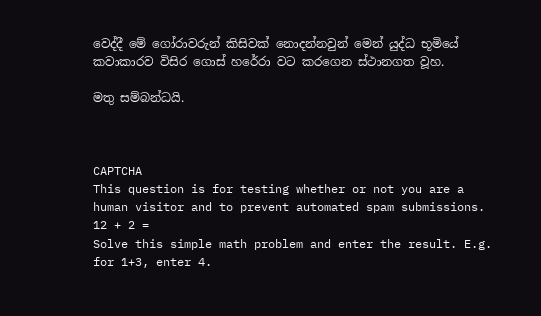වෙද්දී මේ ගෝරාවරුන් කිසිවක් නොදන්නවුන් මෙන් යුද්ධ භූමියේ කවාකාරව විසිර ගොස් හරේරා වට කරගෙන ස්ථානගත වූහ.

මතු සම්බන්ධයි.



CAPTCHA
This question is for testing whether or not you are a human visitor and to prevent automated spam submissions.
12 + 2 =
Solve this simple math problem and enter the result. E.g. for 1+3, enter 4.